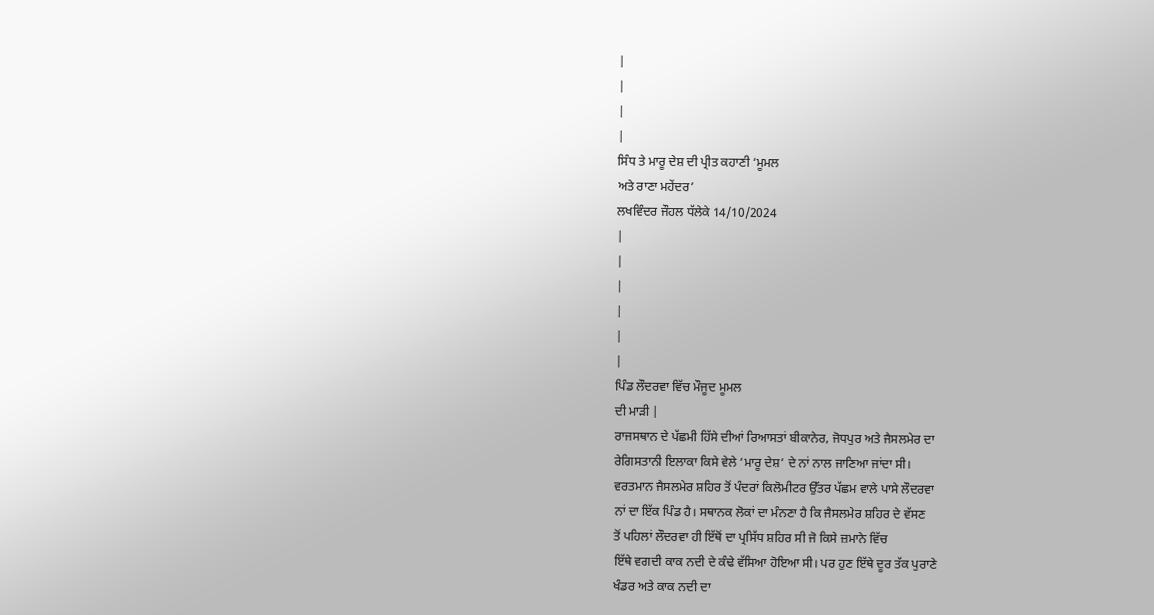|
|
|
|
ਸਿੰਧ ਤੇ ਮਾਰੂ ਦੇਸ਼ ਦੀ ਪ੍ਰੀਤ ਕਹਾਣੀ ‘ਮੂਮਲ
ਅਤੇ ਰਾਣਾ ਮਹੇਂਦਰ’
ਲਖਵਿੰਦਰ ਜੌਹਲ ਧੱਲੇਕੇ 14/10/2024
|
|
|
|
|
|
ਪਿੰਡ ਲੌਦਰਵਾ ਵਿੱਚ ਮੌਜੂਦ ਮੂਮਲ
ਦੀ ਮਾੜੀ |
ਰਾਜਸਥਾਨ ਦੇ ਪੱਛਮੀ ਹਿੱਸੇ ਦੀਆਂ ਰਿਆਸਤਾਂ ਬੀਕਾਨੇਰ, ਜੋਧਪੁਰ ਅਤੇ ਜੈਸਲਮੇਰ ਦਾ
ਰੇਗਿਸਤਾਨੀ ਇਲਾਕਾ ਕਿਸੇ ਵੇਲੇ ‘ਮਾਰੂ ਦੇਸ਼’ ਦੇ ਨਾਂ ਨਾਲ ਜਾਣਿਆ ਜਾਂਦਾ ਸੀ।
ਵਰਤਮਾਨ ਜੈਸਲਮੇਰ ਸ਼ਹਿਰ ਤੋਂ ਪੰਦਰਾਂ ਕਿਲੋਮੀਟਰ ਉੱਤਰ ਪੱਛਮ ਵਾਲੇ ਪਾਸੇ ਲੌਦਰਵਾ
ਨਾਂ ਦਾ ਇੱਕ ਪਿੰਡ ਹੈ। ਸਥਾਨਕ ਲੋਕਾਂ ਦਾ ਮੰਨਣਾ ਹੈ ਕਿ ਜੈਸਲਮੇਰ ਸ਼ਹਿਰ ਦੇ ਵੱਸਣ
ਤੋਂ ਪਹਿਲਾਂ ਲੌਦਰਵਾ ਹੀ ਇੱਥੋਂ ਦਾ ਪ੍ਰਸਿੱਧ ਸ਼ਹਿਰ ਸੀ ਜੋ ਕਿਸੇ ਜ਼ਮਾਨੇ ਵਿੱਚ
ਇੱਥੇ ਵਗਦੀ ਕਾਕ ਨਦੀ ਦੇ ਕੰਢੇ ਵੱਸਿਆ ਹੋਇਆ ਸੀ। ਪਰ ਹੁਣ ਇੱਥੇ ਦੂਰ ਤੱਕ ਪੁਰਾਣੇ
ਖੰਡਰ ਅਤੇ ਕਾਕ ਨਦੀ ਦਾ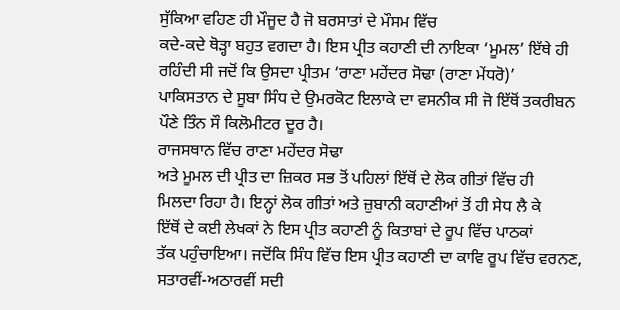ਸੁੱਕਿਆ ਵਹਿਣ ਹੀ ਮੌਜੂਦ ਹੈ ਜੋ ਬਰਸਾਤਾਂ ਦੇ ਮੌਸਮ ਵਿੱਚ
ਕਦੇ-ਕਦੇ ਥੋੜ੍ਹਾ ਬਹੁਤ ਵਗਦਾ ਹੈ। ਇਸ ਪ੍ਰੀਤ ਕਹਾਣੀ ਦੀ ਨਾਇਕਾ ‘ਮੂਮਲ’ ਇੱਥੇ ਹੀ
ਰਹਿੰਦੀ ਸੀ ਜਦੋਂ ਕਿ ਉਸਦਾ ਪ੍ਰੀਤਮ ‘ਰਾਣਾ ਮਹੇਂਦਰ ਸੋਢਾ (ਰਾਣਾ ਮੇਂਧਰੋ)’
ਪਾਕਿਸਤਾਨ ਦੇ ਸੂਬਾ ਸਿੰਧ ਦੇ ਉਮਰਕੋਟ ਇਲਾਕੇ ਦਾ ਵਸਨੀਕ ਸੀ ਜੋ ਇੱਥੋਂ ਤਕਰੀਬਨ
ਪੌਣੇ ਤਿੰਨ ਸੌ ਕਿਲੋਮੀਟਰ ਦੂਰ ਹੈ।
ਰਾਜਸਥਾਨ ਵਿੱਚ ਰਾਣਾ ਮਹੇਂਦਰ ਸੋਢਾ
ਅਤੇ ਮੂਮਲ ਦੀ ਪ੍ਰੀਤ ਦਾ ਜ਼ਿਕਰ ਸਭ ਤੋਂ ਪਹਿਲਾਂ ਇੱਥੋਂ ਦੇ ਲੋਕ ਗੀਤਾਂ ਵਿੱਚ ਹੀ
ਮਿਲਦਾ ਰਿਹਾ ਹੈ। ਇਨ੍ਹਾਂ ਲੋਕ ਗੀਤਾਂ ਅਤੇ ਜ਼ੁਬਾਨੀ ਕਹਾਣੀਆਂ ਤੋਂ ਹੀ ਸੇਧ ਲੈ ਕੇ
ਇੱਥੋਂ ਦੇ ਕਈ ਲੇਖਕਾਂ ਨੇ ਇਸ ਪ੍ਰੀਤ ਕਹਾਣੀ ਨੂੰ ਕਿਤਾਬਾਂ ਦੇ ਰੂਪ ਵਿੱਚ ਪਾਠਕਾਂ
ਤੱਕ ਪਹੁੰਚਾਇਆ। ਜਦੋਂਕਿ ਸਿੰਧ ਵਿੱਚ ਇਸ ਪ੍ਰੀਤ ਕਹਾਣੀ ਦਾ ਕਾਵਿ ਰੂਪ ਵਿੱਚ ਵਰਨਣ,
ਸਤਾਰਵੀਂ-ਅਠਾਰਵੀਂ ਸਦੀ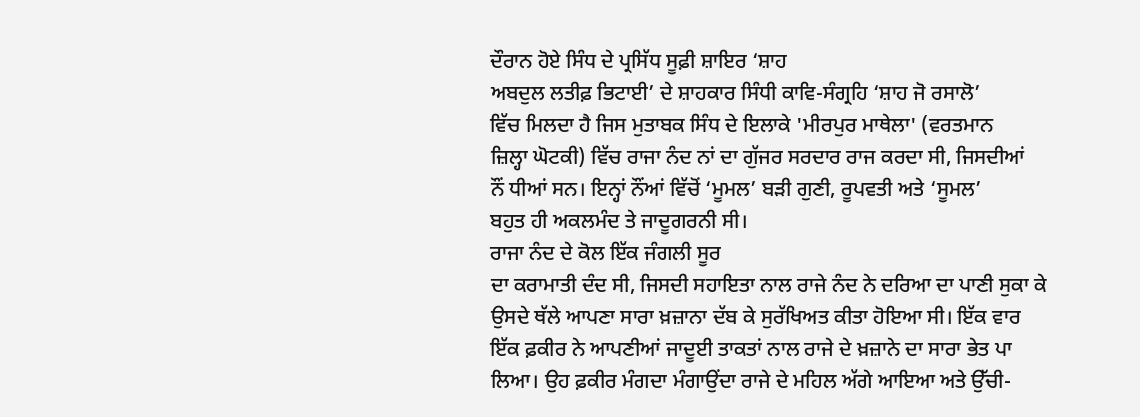ਦੌਰਾਨ ਹੋਏ ਸਿੰਧ ਦੇ ਪ੍ਰਸਿੱਧ ਸੂਫ਼ੀ ਸ਼ਾਇਰ ‘ਸ਼ਾਹ
ਅਬਦੁਲ ਲਤੀਫ਼ ਭਿਟਾਈ’ ਦੇ ਸ਼ਾਹਕਾਰ ਸਿੰਧੀ ਕਾਵਿ-ਸੰਗ੍ਰਹਿ ‘ਸ਼ਾਹ ਜੋ ਰਸਾਲੋ’
ਵਿੱਚ ਮਿਲਦਾ ਹੈ ਜਿਸ ਮੁਤਾਬਕ ਸਿੰਧ ਦੇ ਇਲਾਕੇ 'ਮੀਰਪੁਰ ਮਾਥੇਲਾ' (ਵਰਤਮਾਨ
ਜ਼ਿਲ੍ਹਾ ਘੋਟਕੀ) ਵਿੱਚ ਰਾਜਾ ਨੰਦ ਨਾਂ ਦਾ ਗੁੱਜਰ ਸਰਦਾਰ ਰਾਜ ਕਰਦਾ ਸੀ, ਜਿਸਦੀਆਂ
ਨੌਂ ਧੀਆਂ ਸਨ। ਇਨ੍ਹਾਂ ਨੌਂਆਂ ਵਿੱਚੋਂ ‘ਮੂਮਲ’ ਬੜੀ ਗੁਣੀ, ਰੂਪਵਤੀ ਅਤੇ ‘ਸੂਮਲ’
ਬਹੁਤ ਹੀ ਅਕਲਮੰਦ ਤੇ ਜਾਦੂਗਰਨੀ ਸੀ।
ਰਾਜਾ ਨੰਦ ਦੇ ਕੋਲ ਇੱਕ ਜੰਗਲੀ ਸੂਰ
ਦਾ ਕਰਾਮਾਤੀ ਦੰਦ ਸੀ, ਜਿਸਦੀ ਸਹਾਇਤਾ ਨਾਲ ਰਾਜੇ ਨੰਦ ਨੇ ਦਰਿਆ ਦਾ ਪਾਣੀ ਸੁਕਾ ਕੇ
ਉਸਦੇ ਥੱਲੇ ਆਪਣਾ ਸਾਰਾ ਖ਼ਜ਼ਾਨਾ ਦੱਬ ਕੇ ਸੁਰੱਖਿਅਤ ਕੀਤਾ ਹੋਇਆ ਸੀ। ਇੱਕ ਵਾਰ
ਇੱਕ ਫ਼ਕੀਰ ਨੇ ਆਪਣੀਆਂ ਜਾਦੂਈ ਤਾਕਤਾਂ ਨਾਲ ਰਾਜੇ ਦੇ ਖ਼ਜ਼ਾਨੇ ਦਾ ਸਾਰਾ ਭੇਤ ਪਾ
ਲਿਆ। ਉਹ ਫ਼ਕੀਰ ਮੰਗਦਾ ਮੰਗਾਉਂਦਾ ਰਾਜੇ ਦੇ ਮਹਿਲ ਅੱਗੇ ਆਇਆ ਅਤੇ ਉੱਚੀ-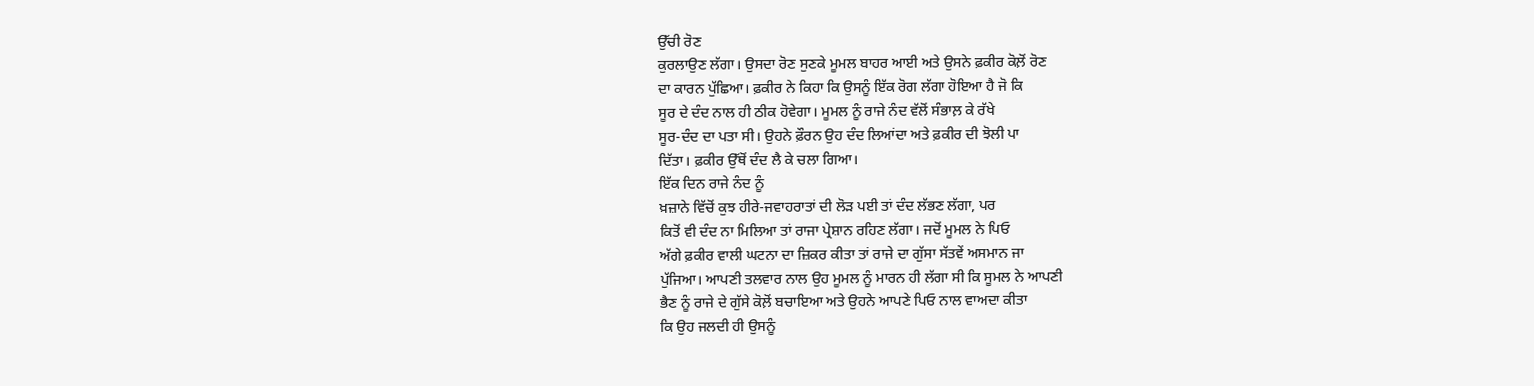ਉੱਚੀ ਰੋਣ
ਕੁਰਲਾਉਣ ਲੱਗਾ। ਉਸਦਾ ਰੋਣ ਸੁਣਕੇ ਮੂਮਲ ਬਾਹਰ ਆਈ ਅਤੇ ਉਸਨੇ ਫ਼ਕੀਰ ਕੋਲ਼ੋਂ ਰੋਣ
ਦਾ ਕਾਰਨ ਪੁੱਛਿਆ। ਫ਼ਕੀਰ ਨੇ ਕਿਹਾ ਕਿ ਉਸਨੂੰ ਇੱਕ ਰੋਗ ਲੱਗਾ ਹੋਇਆ ਹੈ ਜੋ ਕਿ
ਸੂਰ ਦੇ ਦੰਦ ਨਾਲ ਹੀ ਠੀਕ ਹੋਵੇਗਾ। ਮੂਮਲ ਨੂੰ ਰਾਜੇ ਨੰਦ ਵੱਲੋਂ ਸੰਭਾਲ਼ ਕੇ ਰੱਖੇ
ਸੂਰ-ਦੰਦ ਦਾ ਪਤਾ ਸੀ। ਉਹਨੇ ਫ਼ੌਰਨ ਉਹ ਦੰਦ ਲਿਆਂਦਾ ਅਤੇ ਫ਼ਕੀਰ ਦੀ ਝੋਲੀ ਪਾ
ਦਿੱਤਾ। ਫ਼ਕੀਰ ਉੱਥੋਂ ਦੰਦ ਲੈ ਕੇ ਚਲਾ ਗਿਆ।
ਇੱਕ ਦਿਨ ਰਾਜੇ ਨੰਦ ਨੂੰ
ਖ਼ਜ਼ਾਨੇ ਵਿੱਚੋਂ ਕੁਝ ਹੀਰੇ-ਜਵਾਹਰਾਤਾਂ ਦੀ ਲੋੜ ਪਈ ਤਾਂ ਦੰਦ ਲੱਭਣ ਲੱਗਾ, ਪਰ
ਕਿਤੋਂ ਵੀ ਦੰਦ ਨਾ ਮਿਲਿਆ ਤਾਂ ਰਾਜਾ ਪ੍ਰੇਸ਼ਾਨ ਰਹਿਣ ਲੱਗਾ। ਜਦੋਂ ਮੂਮਲ ਨੇ ਪਿਓ
ਅੱਗੇ ਫ਼ਕੀਰ ਵਾਲੀ ਘਟਨਾ ਦਾ ਜ਼ਿਕਰ ਕੀਤਾ ਤਾਂ ਰਾਜੇ ਦਾ ਗੁੱਸਾ ਸੱਤਵੇਂ ਅਸਮਾਨ ਜਾ
ਪੁੱਜਿਆ। ਆਪਣੀ ਤਲਵਾਰ ਨਾਲ ਉਹ ਮੂਮਲ ਨੂੰ ਮਾਰਨ ਹੀ ਲੱਗਾ ਸੀ ਕਿ ਸੂਮਲ ਨੇ ਆਪਣੀ
ਭੈਣ ਨੂੰ ਰਾਜੇ ਦੇ ਗੁੱਸੇ ਕੋਲ਼ੋਂ ਬਚਾਇਆ ਅਤੇ ਉਹਨੇ ਆਪਣੇ ਪਿਓ ਨਾਲ ਵਾਅਦਾ ਕੀਤਾ
ਕਿ ਉਹ ਜਲਦੀ ਹੀ ਉਸਨੂੰ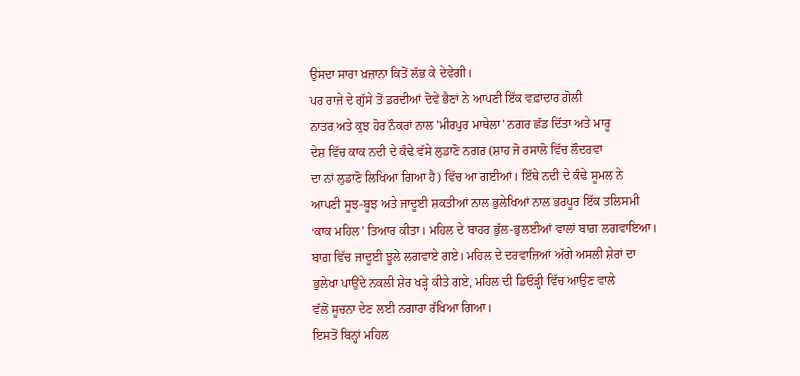ਉਸਦਾ ਸਾਰਾ ਖ਼ਜ਼ਾਨਾ ਕਿਤੋਂ ਲੱਭ ਕੇ ਦੇਵੇਗੀ।
ਪਰ ਰਾਜੇ ਦੇ ਗੁੱਸੇ ਤੋਂ ਡਰਦੀਆਂ ਦੋਵੇਂ ਭੈਣਾਂ ਨੇ ਆਪਣੀ ਇੱਕ ਵਫ਼ਾਦਾਰ ਗੋਲੀ
ਨਾਤਰ ਅਤੇ ਕੁਝ ਹੋਰ ਨੌਕਰਾਂ ਨਾਲ 'ਮੀਰਪੁਰ ਮਾਥੇਲਾ' ਨਗਰ ਛੱਡ ਦਿੱਤਾ ਅਤੇ ਮਾਰੂ
ਦੇਸ਼ ਵਿੱਚ ਕਾਕ ਨਦੀ ਦੇ ਕੰਢੇ ਵੱਸੇ ਲੁਡਾਣੋ ਨਗਰ (ਸ਼ਾਹ ਜੋ ਰਸਾਲੋ ਵਿੱਚ ਲੌਦਰਵਾ
ਦਾ ਨਾਂ ਲੁਡਾਣੋ ਲਿਖਿਆ ਗਿਆ ਹੈ) ਵਿੱਚ ਆ ਗਈਆਂ। ਇੱਥੇ ਨਦੀ ਦੇ ਕੰਢੇ ਸੂਮਲ ਨੇ
ਆਪਣੀ ਸੂਝ-ਬੂਝ ਅਤੇ ਜਾਦੂਈ ਸ਼ਕਤੀਆਂ ਨਾਲ ਭੁਲੇਖਿਆਂ ਨਾਲ ਭਰਪੂਰ ਇੱਕ ਤਲਿਸਮੀ
‘ਕਾਕ ਮਹਿਲ’ ਤਿਆਰ ਕੀਤਾ। ਮਹਿਲ ਦੇ ਬਾਹਰ ਭੁੱਲ-ਭੁਲਈਆਂ ਵਾਲਾਂ ਬਾਗ਼ ਲਗਵਾਇਆ।
ਬਾਗ਼ ਵਿੱਚ ਜਾਦੂਈ ਝੂਲੇ ਲਗਵਾਏ ਗਏ। ਮਹਿਲ ਦੇ ਦਰਵਾਜ਼ਿਆਂ ਅੱਗੇ ਅਸਲੀ ਸ਼ੇਰਾਂ ਦਾ
ਭੁਲੇਖਾ ਪਾਉਂਦੇ ਨਕਲੀ ਸ਼ੇਰ ਖੜ੍ਹੇ ਕੀਤੇ ਗਏ, ਮਹਿਲ ਦੀ ਡਿਓੜ੍ਹੀ ਵਿੱਚ ਆਉਣ ਵਾਲੇ
ਵੱਲੋਂ ਸੂਚਨਾ ਦੇਣ ਲਈ ਨਗਾਰਾ ਰੱਖਿਆ ਗਿਆ।
ਇਸਤੋਂ ਬਿਨ੍ਹਾਂ ਮਹਿਲ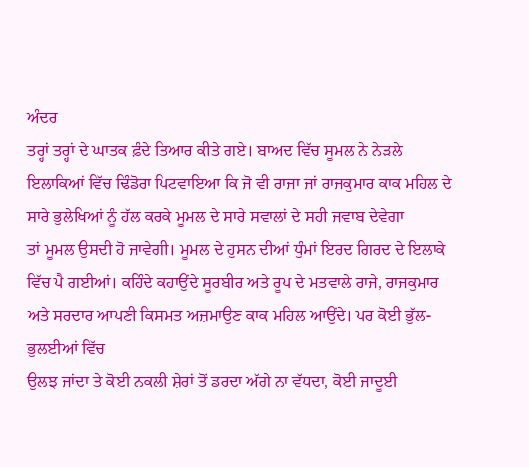ਅੰਦਰ
ਤਰ੍ਹਾਂ ਤਰ੍ਹਾਂ ਦੇ ਘਾਤਕ ਫ਼ੰਦੇ ਤਿਆਰ ਕੀਤੇ ਗਏ। ਬਾਅਦ ਵਿੱਚ ਸੂਮਲ ਨੇ ਨੇੜਲੇ
ਇਲਾਕਿਆਂ ਵਿੱਚ ਢਿੰਡੋਰਾ ਪਿਟਵਾਇਆ ਕਿ ਜੋ ਵੀ ਰਾਜਾ ਜਾਂ ਰਾਜਕੁਮਾਰ ਕਾਕ ਮਹਿਲ ਦੇ
ਸਾਰੇ ਭੁਲੇਖਿਆਂ ਨੂੰ ਹੱਲ ਕਰਕੇ ਮੂਮਲ ਦੇ ਸਾਰੇ ਸਵਾਲਾਂ ਦੇ ਸਹੀ ਜਵਾਬ ਦੇਵੇਗਾ
ਤਾਂ ਮੂਮਲ ਉਸਦੀ ਹੋ ਜਾਵੇਗੀ। ਮੂਮਲ ਦੇ ਹੁਸਨ ਦੀਆਂ ਧੁੰਮਾਂ ਇਰਦ ਗਿਰਦ ਦੇ ਇਲਾਕੇ
ਵਿੱਚ ਪੈ ਗਈਆਂ। ਕਹਿੰਦੇ ਕਹਾਉਂਦੇ ਸੂਰਬੀਰ ਅਤੇ ਰੂਪ ਦੇ ਮਤਵਾਲੇ ਰਾਜੇ, ਰਾਜਕੁਮਾਰ
ਅਤੇ ਸਰਦਾਰ ਆਪਣੀ ਕਿਸਮਤ ਅਜ਼ਮਾਉਣ ਕਾਕ ਮਹਿਲ ਆਉਂਦੇ। ਪਰ ਕੋਈ ਭੁੱਲ-ਭੁਲਈਆਂ ਵਿੱਚ
ਉਲਝ ਜਾਂਦਾ ਤੇ ਕੋਈ ਨਕਲੀ ਸ਼ੇਰਾਂ ਤੋਂ ਡਰਦਾ ਅੱਗੇ ਨਾ ਵੱਧਦਾ, ਕੋਈ ਜਾਦੂਈ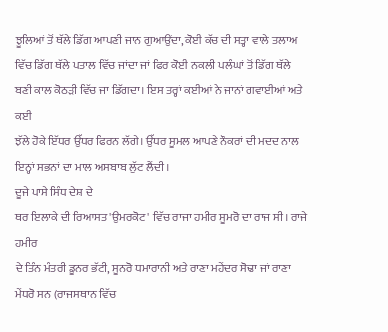ਝੂਲਿਆਂ ਤੋਂ ਥੱਲੇ ਡਿੱਗ ਆਪਣੀ ਜਾਨ ਗੁਆਉਂਦਾ, ਕੋਈ ਕੱਚ ਦੀ ਸਤ੍ਹਾ ਵਾਲੇ ਤਲਾਅ
ਵਿੱਚ ਡਿੱਗ ਥੱਲੇ ਪਤਾਲ ਵਿੱਚ ਜਾਂਦਾ ਜਾਂ ਫਿਰ ਕੋਈ ਨਕਲੀ ਪਲੰਘਾਂ ਤੋਂ ਡਿੱਗ ਥੱਲੇ
ਬਣੀ ਕਾਲ ਕੋਠੜੀ ਵਿੱਚ ਜਾ ਡਿੱਗਦਾ। ਇਸ ਤਰ੍ਹਾਂ ਕਈਆਂ ਨੇ ਜਾਨਾਂ ਗਵਾਈਆਂ ਅਤੇ ਕਈ
ਝੱਲੇ ਹੋਕੇ ਇੱਧਰ ਉੱਧਰ ਫਿਰਨ ਲੱਗੇ। ਉੱਧਰ ਸੂਮਲ ਆਪਣੇ ਨੌਕਰਾਂ ਦੀ ਮਦਦ ਨਾਲ
ਇਨ੍ਹਾਂ ਸਭਨਾਂ ਦਾ ਮਾਲ ਅਸਬਾਬ ਲੁੱਟ ਲੈਂਦੀ।
ਦੂਜੇ ਪਾਸੇ ਸਿੰਧ ਦੇਸ਼ ਦੇ
ਥਰ ਇਲਾਕੇ ਦੀ ਰਿਆਸਤ 'ਉਮਰਕੋਟ' ਵਿੱਚ ਰਾਜਾ ਹਮੀਰ ਸੂਮਰੋ ਦਾ ਰਾਜ ਸੀ। ਰਾਜੇ ਹਮੀਰ
ਦੇ ਤਿੰਨ ਮੰਤਰੀ ਡੂਨਰ ਭੱਟੀ, ਸੂਨਰੋ ਧਮਾਰਾਨੀ ਅਤੇ ਰਾਣਾ ਮਹੇਂਦਰ ਸੋਢਾ ਜਾਂ ਰਾਣਾ
ਮੇਂਧਰੋ ਸਨ (ਰਾਜਸਥਾਨ ਵਿੱਚ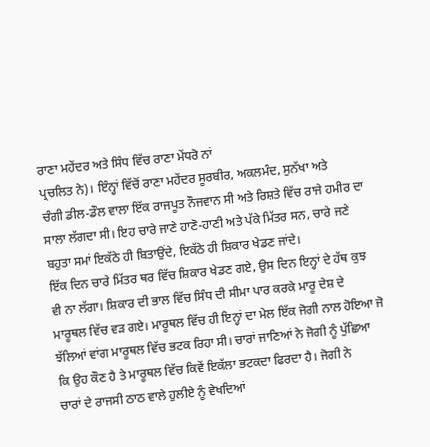ਰਾਣਾ ਮਹੇਂਦਰ ਅਤੇ ਸਿੰਧ ਵਿੱਚ ਰਾਣਾ ਮੇਂਧਰੋ ਨਾਂ
ਪ੍ਰਚਲਿਤ ਨੇ)। ਇੰਨ੍ਹਾਂ ਵਿੱਚੋਂ ਰਾਣਾ ਮਹੇਂਦਰ ਸੂਰਬੀਰ, ਅਕਲਮੰਦ, ਸੁਨੱਖਾ ਅਤੇ
ਚੰਗੀ ਡੀਲ-ਡੌਲ ਵਾਲਾ ਇੱਕ ਰਾਜਪੂਤ ਨੌਜਵਾਨ ਸੀ ਅਤੇ ਰਿਸ਼ਤੇ ਵਿੱਚ ਰਾਜੇ ਹਮੀਰ ਦਾ
ਸਾਲਾ ਲੱਗਦਾ ਸੀ। ਇਹ ਚਾਰੇ ਜਾਣੇ ਹਾਣੋ-ਹਾਣੀ ਅਤੇ ਪੱਕੇ ਮਿੱਤਰ ਸਨ, ਚਾਰੇ ਜਣੇ
ਬਹੁਤਾ ਸਮਾਂ ਇਕੱਠੇ ਹੀ ਬਿਤਾਉਂਦੇ, ਇਕੱਠੇ ਹੀ ਸ਼ਿਕਾਰ ਖੇਡਣ ਜਾਂਦੇ।
ਇੱਕ ਦਿਨ ਚਾਰੇ ਮਿੱਤਰ ਥਰ ਵਿੱਚ ਸ਼ਿਕਾਰ ਖੇਡਣ ਗਏ, ਉਸ ਦਿਨ ਇਨ੍ਹਾਂ ਦੇ ਹੱਥ ਕੁਝ
ਵੀ ਨਾ ਲੱਗਾ। ਸ਼ਿਕਾਰ ਦੀ ਭਾਲ ਵਿੱਚ ਸਿੰਧ ਦੀ ਸੀਮਾ ਪਾਰ ਕਰਕੇ ਮਾਰੂ ਦੇਸ਼ ਦੇ
ਮਾਰੂਥਲ ਵਿੱਚ ਵੜ ਗਏ। ਮਾਰੂਥਲ ਵਿੱਚ ਹੀ ਇਨ੍ਹਾਂ ਦਾ ਮੇਲ ਇੱਕ ਜੋਗੀ ਨਾਲ ਹੋਇਆ ਜੋ
ਝੱਲਿਆਂ ਵਾਂਗ ਮਾਰੂਥਲ ਵਿੱਚ ਭਟਕ ਰਿਹਾ ਸੀ। ਚਾਰਾਂ ਜਾਣਿਆਂ ਨੇ ਜੋਗੀ ਨੂੰ ਪੁੱਛਿਆ
ਕਿ ਉਹ ਕੌਣ ਹੈ ਤੇ ਮਾਰੂਥਲ ਵਿੱਚ ਕਿਵੇਂ ਇਕੱਲਾ ਭਟਕਦਾ ਫਿਰਦਾ ਹੈ। ਜੋਗੀ ਨੇ
ਚਾਰਾਂ ਦੇ ਰਾਜਸੀ ਠਾਠ ਵਾਲੇ ਹੁਲੀਏ ਨੂੰ ਵੇਖਦਿਆਂ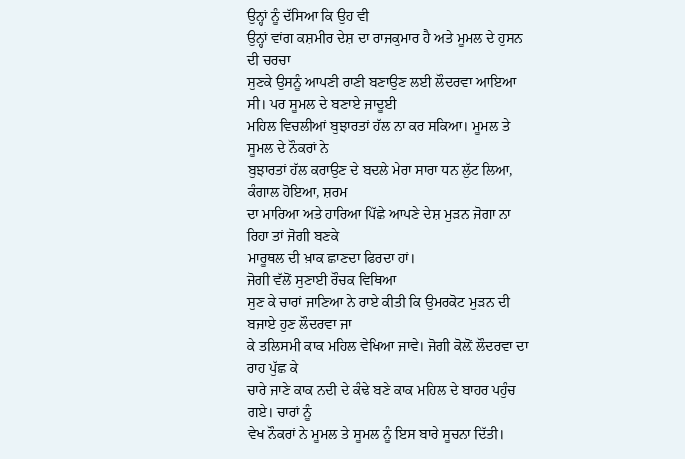ਉਨ੍ਹਾਂ ਨੂੰ ਦੱਸਿਆ ਕਿ ਉਹ ਵੀ
ਉਨ੍ਹਾਂ ਵਾਂਗ ਕਸ਼ਮੀਰ ਦੇਸ਼ ਦਾ ਰਾਜਕੁਮਾਰ ਹੈ ਅਤੇ ਮੂਮਲ ਦੇ ਹੁਸਨ ਦੀ ਚਰਚਾ
ਸੁਣਕੇ ਉਸਨੂੰ ਆਪਣੀ ਰਾਣੀ ਬਣਾਉਣ ਲਈ ਲੌਦਰਵਾ ਆਇਆ ਸੀ। ਪਰ ਸੂਮਲ ਦੇ ਬਣਾਏ ਜਾਦੂਈ
ਮਹਿਲ ਵਿਚਲੀਆਂ ਬੁਝਾਰਤਾਂ ਹੱਲ ਨਾ ਕਰ ਸਕਿਆ। ਮੂਮਲ ਤੇ ਸੂਮਲ ਦੇ ਨੌਕਰਾਂ ਨੇ
ਬੁਝਾਰਤਾਂ ਹੱਲ ਕਰਾਉਣ ਦੇ ਬਦਲੇ ਮੇਰਾ ਸਾਰਾ ਧਨ ਲੁੱਟ ਲਿਆ, ਕੰਗਾਲ ਹੋਇਆ, ਸ਼ਰਮ
ਦਾ ਮਾਰਿਆ ਅਤੇ ਹਾਰਿਆ ਪਿੱਛੇ ਆਪਣੇ ਦੇਸ਼ ਮੁੜਨ ਜੋਗਾ ਨਾ ਰਿਹਾ ਤਾਂ ਜੋਗੀ ਬਣਕੇ
ਮਾਰੂਥਲ ਦੀ ਖ਼ਾਕ ਛਾਣਦਾ ਫਿਰਦਾ ਹਾਂ।
ਜੋਗੀ ਵੱਲੋਂ ਸੁਣਾਈ ਰੌਚਕ ਵਿਥਿਆ
ਸੁਣ ਕੇ ਚਾਰਾਂ ਜਾਣਿਆ ਨੇ ਰਾਏ ਕੀਤੀ ਕਿ ਉਮਰਕੋਟ ਮੁੜਨ ਦੀ ਬਜਾਏ ਹੁਣ ਲੌਦਰਵਾ ਜਾ
ਕੇ ਤਲਿਸਮੀ ਕਾਕ ਮਹਿਲ ਵੇਖਿਆ ਜਾਵੇ। ਜੋਗੀ ਕੋਲ਼ੋਂ ਲੌਦਰਵਾ ਦਾ ਰਾਹ ਪੁੱਛ ਕੇ
ਚਾਰੇ ਜਾਣੇ ਕਾਕ ਨਦੀ ਦੇ ਕੰਢੇ ਬਣੇ ਕਾਕ ਮਹਿਲ ਦੇ ਬਾਹਰ ਪਹੁੰਚ ਗਏ। ਚਾਰਾਂ ਨੂੰ
ਵੇਖ ਨੌਕਰਾਂ ਨੇ ਮੂਮਲ ਤੇ ਸੂਮਲ ਨੂੰ ਇਸ ਬਾਰੇ ਸੂਚਨਾ ਦਿੱਤੀ।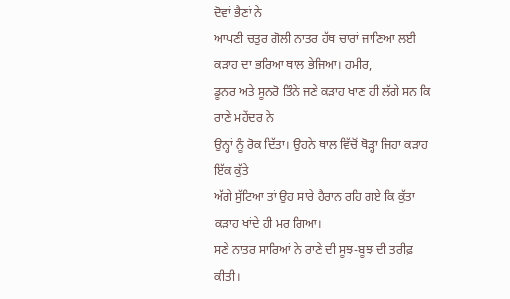ਦੋਵਾਂ ਭੈਣਾਂ ਨੇ
ਆਪਣੀ ਚਤੁਰ ਗੋਲੀ ਨਾਤਰ ਹੱਥ ਚਾਰਾਂ ਜਾਣਿਆ ਲਈ ਕੜਾਹ ਦਾ ਭਰਿਆ ਥਾਲ ਭੇਜਿਆ। ਹਮੀਰ,
ਡੂਨਰ ਅਤੇ ਸੂਨਰੋ ਤਿੰਨੇ ਜਣੇ ਕੜਾਹ ਖਾਣ ਹੀ ਲੱਗੇ ਸਨ ਕਿ ਰਾਣੇ ਮਹੇਂਦਰ ਨੇ
ਉਨ੍ਹਾਂ ਨੂੰ ਰੋਕ ਦਿੱਤਾ। ਉਹਨੇ ਥਾਲ ਵਿੱਚੋਂ ਥੋੜ੍ਹਾ ਜਿਹਾ ਕੜਾਹ ਇੱਕ ਕੁੱਤੇ
ਅੱਗੇ ਸੁੱਟਿਆ ਤਾਂ ਉਹ ਸਾਰੇ ਹੈਰਾਨ ਰਹਿ ਗਏ ਕਿ ਕੁੱਤਾ ਕੜਾਹ ਖਾਂਦੇ ਹੀ ਮਰ ਗਿਆ।
ਸਣੇ ਨਾਤਰ ਸਾਰਿਆਂ ਨੇ ਰਾਣੇ ਦੀ ਸੂਝ-ਬੂਝ ਦੀ ਤਰੀਫ਼ ਕੀਤੀ।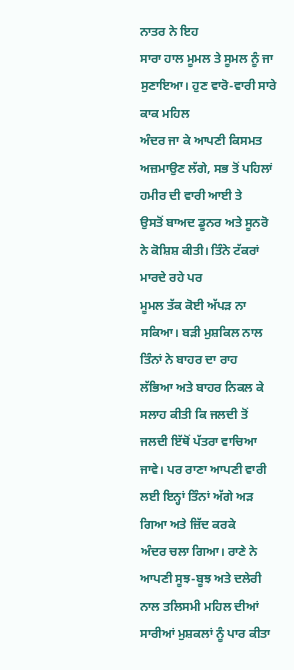ਨਾਤਰ ਨੇ ਇਹ
ਸਾਰਾ ਹਾਲ ਮੂਮਲ ਤੇ ਸੂਮਲ ਨੂੰ ਜਾ ਸੁਣਾਇਆ। ਹੁਣ ਵਾਰੋ-ਵਾਰੀ ਸਾਰੇ ਕਾਕ ਮਹਿਲ
ਅੰਦਰ ਜਾ ਕੇ ਆਪਣੀ ਕਿਸਮਤ ਅਜ਼ਮਾਉਣ ਲੱਗੇ, ਸਭ ਤੋਂ ਪਹਿਲਾਂ ਹਮੀਰ ਦੀ ਵਾਰੀ ਆਈ ਤੇ
ਉਸਤੋਂ ਬਾਅਦ ਡੂਨਰ ਅਤੇ ਸੂਨਰੋ ਨੇ ਕੋਸ਼ਿਸ਼ ਕੀਤੀ। ਤਿੰਨੇ ਟੱਕਰਾਂ ਮਾਰਦੇ ਰਹੇ ਪਰ
ਮੂਮਲ ਤੱਕ ਕੋਈ ਅੱਪੜ ਨਾ ਸਕਿਆ। ਬੜੀ ਮੁਸ਼ਕਿਲ ਨਾਲ ਤਿੰਨਾਂ ਨੇ ਬਾਹਰ ਦਾ ਰਾਹ
ਲੱਭਿਆ ਅਤੇ ਬਾਹਰ ਨਿਕਲ ਕੇ ਸਲਾਹ ਕੀਤੀ ਕਿ ਜਲਦੀ ਤੋਂ ਜਲਦੀ ਇੱਥੋਂ ਪੱਤਰਾ ਵਾਚਿਆ
ਜਾਵੇ। ਪਰ ਰਾਣਾ ਆਪਣੀ ਵਾਰੀ ਲਈ ਇਨ੍ਹਾਂ ਤਿੰਨਾਂ ਅੱਗੇ ਅੜ ਗਿਆ ਅਤੇ ਜ਼ਿੱਦ ਕਰਕੇ
ਅੰਦਰ ਚਲਾ ਗਿਆ। ਰਾਣੇ ਨੇ ਆਪਣੀ ਸੂਝ-ਬੂਝ ਅਤੇ ਦਲੇਰੀ ਨਾਲ ਤਲਿਸਮੀ ਮਹਿਲ ਦੀਆਂ
ਸਾਰੀਆਂ ਮੁਸ਼ਕਲਾਂ ਨੂੰ ਪਾਰ ਕੀਤਾ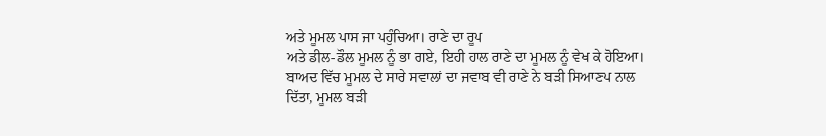ਅਤੇ ਮੂਮਲ ਪਾਸ ਜਾ ਪਹੁੰਚਿਆ। ਰਾਣੇ ਦਾ ਰੂਪ
ਅਤੇ ਡੀਲ-ਡੌਲ ਮੂਮਲ ਨੂੰ ਭਾ ਗਏ, ਇਹੀ ਹਾਲ ਰਾਣੇ ਦਾ ਮੂਮਲ ਨੂੰ ਵੇਖ ਕੇ ਹੋਇਆ।
ਬਾਅਦ ਵਿੱਚ ਮੂਮਲ ਦੇ ਸਾਰੇ ਸਵਾਲਾਂ ਦਾ ਜਵਾਬ ਵੀ ਰਾਣੇ ਨੇ ਬੜੀ ਸਿਆਣਪ ਨਾਲ
ਦਿੱਤਾ, ਮੂਮਲ ਬੜੀ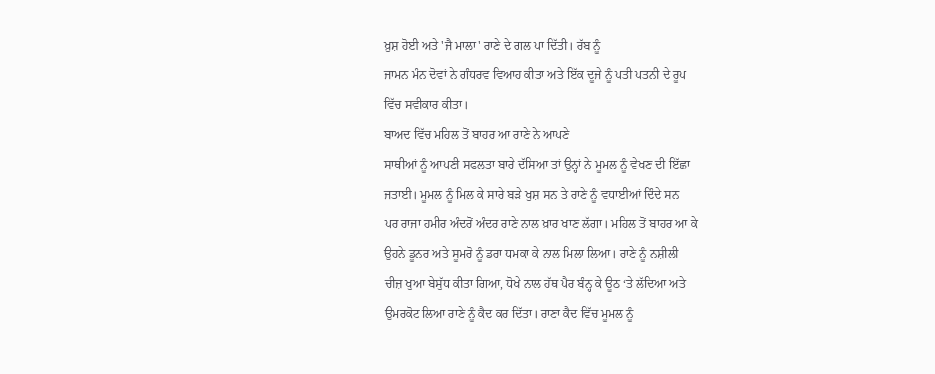ਖ਼ੁਸ਼ ਹੋਈ ਅਤੇ 'ਜੈ ਮਾਲਾ' ਰਾਣੇ ਦੇ ਗਲ ਪਾ ਦਿੱਤੀ। ਰੱਬ ਨੂੰ
ਜਾਮਨ ਮੰਨ ਦੋਵਾਂ ਨੇ ਗੰਧਰਵ ਵਿਆਹ ਕੀਤਾ ਅਤੇ ਇੱਕ ਦੂਜੇ ਨੂੰ ਪਤੀ ਪਤਨੀ ਦੇ ਰੂਪ
ਵਿੱਚ ਸਵੀਕਾਰ ਕੀਤਾ।
ਬਾਅਦ ਵਿੱਚ ਮਹਿਲ ਤੋਂ ਬਾਹਰ ਆ ਰਾਣੇ ਨੇ ਆਪਣੇ
ਸਾਥੀਆਂ ਨੂੰ ਆਪਣੀ ਸਫਲਤਾ ਬਾਰੇ ਦੱਸਿਆ ਤਾਂ ਉਨ੍ਹਾਂ ਨੇ ਮੂਮਲ ਨੂੰ ਵੇਖਣ ਦੀ ਇੱਛਾ
ਜਤਾਈ। ਮੂਮਲ ਨੂੰ ਮਿਲ ਕੇ ਸਾਰੇ ਬੜੇ ਖੁਸ਼ ਸਨ ਤੇ ਰਾਣੇ ਨੂੰ ਵਧਾਈਆਂ ਦਿੰਦੇ ਸਨ
ਪਰ ਰਾਜਾ ਹਮੀਰ ਅੰਦਰੋਂ ਅੰਦਰ ਰਾਣੇ ਨਾਲ ਖ਼ਾਰ ਖਾਣ ਲੱਗਾ। ਮਹਿਲ ਤੋਂ ਬਾਹਰ ਆ ਕੇ
ਉਹਨੇ ਡੂਨਰ ਅਤੇ ਸੂਮਰੋ ਨੂੰ ਡਰਾ ਧਮਕਾ ਕੇ ਨਾਲ ਮਿਲਾ ਲਿਆ। ਰਾਣੇ ਨੂੰ ਨਸ਼ੀਲੀ
ਚੀਜ਼ ਖੁਆ ਬੇਸੁੱਧ ਕੀਤਾ ਗਿਆ, ਧੋਖੇ ਨਾਲ ਹੱਥ ਪੈਰ ਬੰਨ੍ਹ ਕੇ ਊਠ ‘ਤੇ ਲੱਦਿਆ ਅਤੇ
ਉਮਰਕੋਟ ਲਿਆ ਰਾਣੇ ਨੂੰ ਕੈਦ ਕਰ ਦਿੱਤਾ। ਰਾਣਾ ਕੈਦ ਵਿੱਚ ਮੂਮਲ ਨੂੰ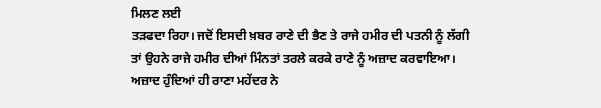ਮਿਲਣ ਲਈ
ਤੜਫਦਾ ਰਿਹਾ। ਜਦੋਂ ਇਸਦੀ ਖ਼ਬਰ ਰਾਣੇ ਦੀ ਭੈਣ ਤੇ ਰਾਜੇ ਹਮੀਰ ਦੀ ਪਤਨੀ ਨੂੰ ਲੱਗੀ
ਤਾਂ ਉਹਨੇ ਰਾਜੇ ਹਮੀਰ ਦੀਆਂ ਮਿੰਨਤਾਂ ਤਰਲੇ ਕਰਕੇ ਰਾਣੇ ਨੂੰ ਅਜ਼ਾਦ ਕਰਵਾਇਆ।
ਅਜ਼ਾਦ ਹੁੰਦਿਆਂ ਹੀ ਰਾਣਾ ਮਹੇਂਦਰ ਨੇ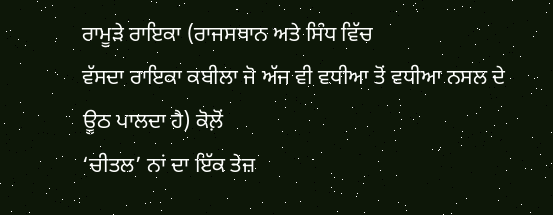ਰਾਮੂੜੇ ਰਾਇਕਾ (ਰਾਜਸਥਾਨ ਅਤੇ ਸਿੰਧ ਵਿੱਚ
ਵੱਸਦਾ ਰਾਇਕਾ ਕਬੀਲਾ ਜੋ ਅੱਜ ਵੀ ਵਧੀਆ ਤੋਂ ਵਧੀਆ ਨਸਲ ਦੇ ਊਠ ਪਾਲਦਾ ਹੈ) ਕੋਲ਼ੋਂ
‘ਚੀਤਲ’ ਨਾਂ ਦਾ ਇੱਕ ਤੇਜ਼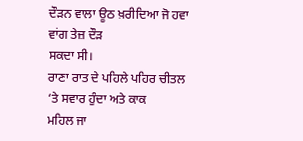ਦੌੜਨ ਵਾਲਾ ਊਠ ਖ਼ਰੀਦਿਆ ਜੋ ਹਵਾ ਵਾਂਗ ਤੇਜ਼ ਦੌੜ
ਸਕਦਾ ਸੀ।
ਰਾਣਾ ਰਾਤ ਦੇ ਪਹਿਲੇ ਪਹਿਰ ਚੀਤਲ ‘ਤੇ ਸਵਾਰ ਹੁੰਦਾ ਅਤੇ ਕਾਕ
ਮਹਿਲ ਜਾ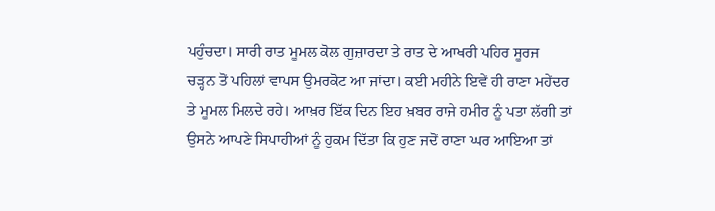ਪਹੁੰਚਦਾ। ਸਾਰੀ ਰਾਤ ਮੂਮਲ ਕੋਲ ਗੁਜ਼ਾਰਦਾ ਤੇ ਰਾਤ ਦੇ ਆਖਰੀ ਪਹਿਰ ਸੂਰਜ
ਚੜ੍ਹਨ ਤੋਂ ਪਹਿਲਾਂ ਵਾਪਸ ਉਮਰਕੋਟ ਆ ਜਾਂਦਾ। ਕਈ ਮਹੀਨੇ ਇਵੇਂ ਹੀ ਰਾਣਾ ਮਹੇਂਦਰ
ਤੇ ਮੂਮਲ ਮਿਲਦੇ ਰਹੇ। ਆਖ਼ਰ ਇੱਕ ਦਿਨ ਇਹ ਖ਼ਬਰ ਰਾਜੇ ਹਮੀਰ ਨੂੰ ਪਤਾ ਲੱਗੀ ਤਾਂ
ਉਸਨੇ ਆਪਣੇ ਸਿਪਾਹੀਆਂ ਨੂੰ ਹੁਕਮ ਦਿੱਤਾ ਕਿ ਹੁਣ ਜਦੋਂ ਰਾਣਾ ਘਰ ਆਇਆ ਤਾਂ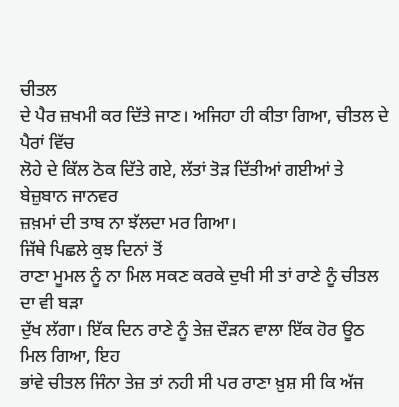ਚੀਤਲ
ਦੇ ਪੈਰ ਜ਼ਖਮੀ ਕਰ ਦਿੱਤੇ ਜਾਣ। ਅਜਿਹਾ ਹੀ ਕੀਤਾ ਗਿਆ, ਚੀਤਲ ਦੇ ਪੈਰਾਂ ਵਿੱਚ
ਲੋਹੇ ਦੇ ਕਿੱਲ ਠੋਕ ਦਿੱਤੇ ਗਏ, ਲੱਤਾਂ ਤੋੜ ਦਿੱਤੀਆਂ ਗਈਆਂ ਤੇ ਬੇਜ਼ੁਬਾਨ ਜਾਨਵਰ
ਜ਼ਖ਼ਮਾਂ ਦੀ ਤਾਬ ਨਾ ਝੱਲਦਾ ਮਰ ਗਿਆ।
ਜਿੱਥੇ ਪਿਛਲੇ ਕੁਝ ਦਿਨਾਂ ਤੋਂ
ਰਾਣਾ ਮੂਮਲ ਨੂੰ ਨਾ ਮਿਲ ਸਕਣ ਕਰਕੇ ਦੁਖੀ ਸੀ ਤਾਂ ਰਾਣੇ ਨੂੰ ਚੀਤਲ ਦਾ ਵੀ ਬੜਾ
ਦੁੱਖ ਲੱਗਾ। ਇੱਕ ਦਿਨ ਰਾਣੇ ਨੂੰ ਤੇਜ਼ ਦੌੜਨ ਵਾਲਾ ਇੱਕ ਹੋਰ ਊਠ ਮਿਲ ਗਿਆ, ਇਹ
ਭਾਂਵੇ ਚੀਤਲ ਜਿੰਨਾ ਤੇਜ਼ ਤਾਂ ਨਹੀ ਸੀ ਪਰ ਰਾਣਾ ਖ਼ੁਸ਼ ਸੀ ਕਿ ਅੱਜ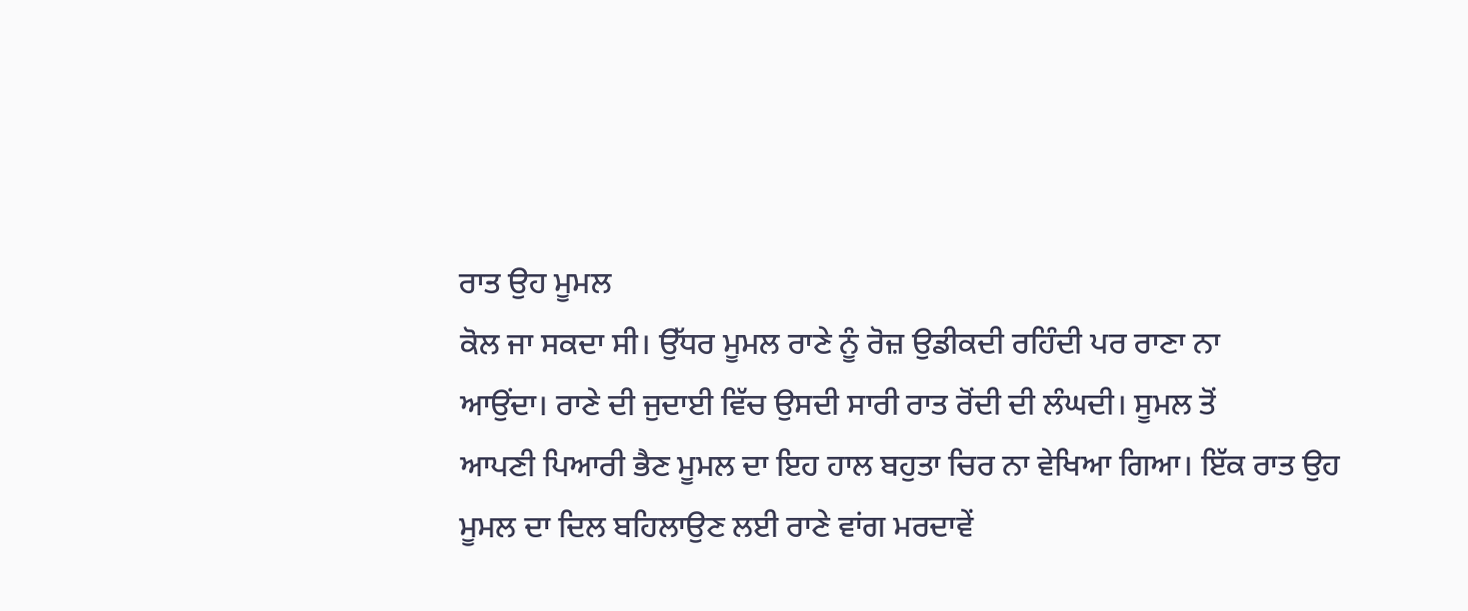ਰਾਤ ਉਹ ਮੂਮਲ
ਕੋਲ ਜਾ ਸਕਦਾ ਸੀ। ਉੱਧਰ ਮੂਮਲ ਰਾਣੇ ਨੂੰ ਰੋਜ਼ ਉਡੀਕਦੀ ਰਹਿੰਦੀ ਪਰ ਰਾਣਾ ਨਾ
ਆਉਂਦਾ। ਰਾਣੇ ਦੀ ਜੁਦਾਈ ਵਿੱਚ ਉਸਦੀ ਸਾਰੀ ਰਾਤ ਰੋਂਦੀ ਦੀ ਲੰਘਦੀ। ਸੂਮਲ ਤੋਂ
ਆਪਣੀ ਪਿਆਰੀ ਭੈਣ ਮੂਮਲ ਦਾ ਇਹ ਹਾਲ ਬਹੁਤਾ ਚਿਰ ਨਾ ਵੇਖਿਆ ਗਿਆ। ਇੱਕ ਰਾਤ ਉਹ
ਮੂਮਲ ਦਾ ਦਿਲ ਬਹਿਲਾਉਣ ਲਈ ਰਾਣੇ ਵਾਂਗ ਮਰਦਾਵੇਂ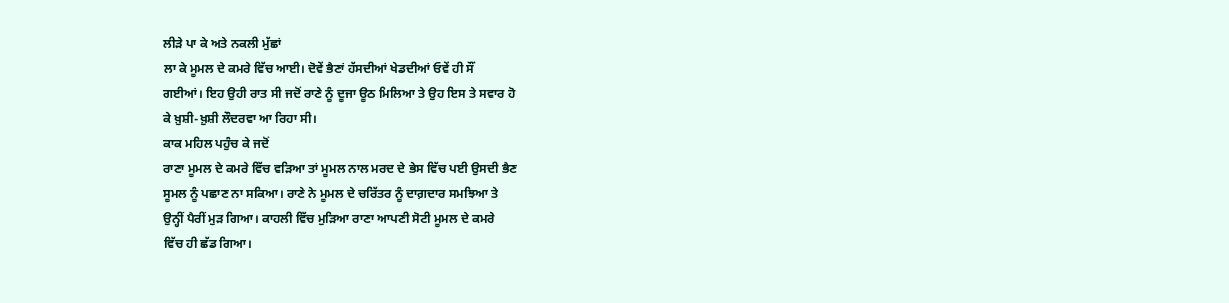ਲੀੜੇ ਪਾ ਕੇ ਅਤੇ ਨਕਲੀ ਮੁੱਛਾਂ
ਲਾ ਕੇ ਮੂਮਲ ਦੇ ਕਮਰੇ ਵਿੱਚ ਆਈ। ਦੋਵੇਂ ਭੈਣਾਂ ਹੱਸਦੀਆਂ ਖੇਡਦੀਆਂ ਓਵੇਂ ਹੀ ਸੌਂ
ਗਈਆਂ। ਇਹ ਉਹੀ ਰਾਤ ਸੀ ਜਦੋਂ ਰਾਣੇ ਨੂੰ ਦੂਜਾ ਊਠ ਮਿਲਿਆ ਤੇ ਉਹ ਇਸ ਤੇ ਸਵਾਰ ਹੋ
ਕੇ ਖ਼ੁਸ਼ੀ-ਖ਼ੁਸ਼ੀ ਲੌਦਰਵਾ ਆ ਰਿਹਾ ਸੀ।
ਕਾਕ ਮਹਿਲ ਪਹੁੰਚ ਕੇ ਜਦੋਂ
ਰਾਣਾ ਮੂਮਲ ਦੇ ਕਮਰੇ ਵਿੱਚ ਵੜਿਆ ਤਾਂ ਮੂਮਲ ਨਾਲ ਮਰਦ ਦੇ ਭੇਸ ਵਿੱਚ ਪਈ ਉਸਦੀ ਭੈਣ
ਸੂਮਲ ਨੂੰ ਪਛਾਣ ਨਾ ਸਕਿਆ। ਰਾਣੇ ਨੇ ਮੂਮਲ ਦੇ ਚਰਿੱਤਰ ਨੂੰ ਦਾਗ਼ਦਾਰ ਸਮਝਿਆ ਤੇ
ਉਨ੍ਹੀਂ ਪੈਰੀਂ ਮੁੜ ਗਿਆ। ਕਾਹਲੀ ਵਿੱਚ ਮੁੜਿਆ ਰਾਣਾ ਆਪਣੀ ਸੋਟੀ ਮੂਮਲ ਦੇ ਕਮਰੇ
ਵਿੱਚ ਹੀ ਛੱਡ ਗਿਆ।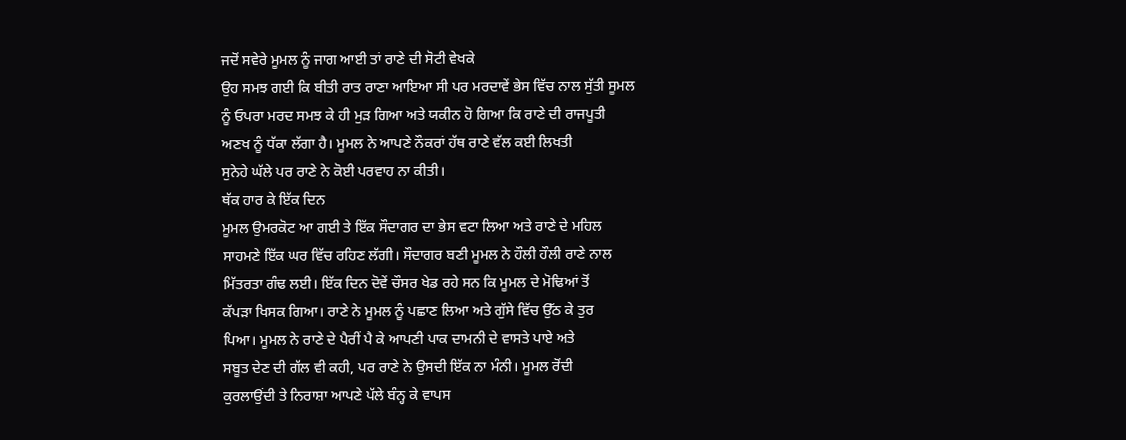ਜਦੋਂ ਸਵੇਰੇ ਮੂਮਲ ਨੂੰ ਜਾਗ ਆਈ ਤਾਂ ਰਾਣੇ ਦੀ ਸੋਟੀ ਵੇਖਕੇ
ਉਹ ਸਮਝ ਗਈ ਕਿ ਬੀਤੀ ਰਾਤ ਰਾਣਾ ਆਇਆ ਸੀ ਪਰ ਮਰਦਾਵੇਂ ਭੇਸ ਵਿੱਚ ਨਾਲ ਸੁੱਤੀ ਸੂਮਲ
ਨੂੰ ਓਪਰਾ ਮਰਦ ਸਮਝ ਕੇ ਹੀ ਮੁੜ ਗਿਆ ਅਤੇ ਯਕੀਨ ਹੋ ਗਿਆ ਕਿ ਰਾਣੇ ਦੀ ਰਾਜਪੂਤੀ
ਅਣਖ ਨੂੰ ਧੱਕਾ ਲੱਗਾ ਹੈ। ਮੂਮਲ ਨੇ ਆਪਣੇ ਨੌਕਰਾਂ ਹੱਥ ਰਾਣੇ ਵੱਲ ਕਈ ਲਿਖਤੀ
ਸੁਨੇਹੇ ਘੱਲੇ ਪਰ ਰਾਣੇ ਨੇ ਕੋਈ ਪਰਵਾਹ ਨਾ ਕੀਤੀ।
ਥੱਕ ਹਾਰ ਕੇ ਇੱਕ ਦਿਨ
ਮੂਮਲ ਉਮਰਕੋਟ ਆ ਗਈ ਤੇ ਇੱਕ ਸੌਦਾਗਰ ਦਾ ਭੇਸ ਵਟਾ ਲਿਆ ਅਤੇ ਰਾਣੇ ਦੇ ਮਹਿਲ
ਸਾਹਮਣੇ ਇੱਕ ਘਰ ਵਿੱਚ ਰਹਿਣ ਲੱਗੀ। ਸੌਦਾਗਰ ਬਣੀ ਮੂਮਲ ਨੇ ਹੌਲੀ ਹੌਲੀ ਰਾਣੇ ਨਾਲ
ਮਿੱਤਰਤਾ ਗੰਢ ਲਈ। ਇੱਕ ਦਿਨ ਦੋਵੇਂ ਚੌਸਰ ਖੇਡ ਰਹੇ ਸਨ ਕਿ ਮੂਮਲ ਦੇ ਮੋਢਿਆਂ ਤੋਂ
ਕੱਪੜਾ ਖਿਸਕ ਗਿਆ। ਰਾਣੇ ਨੇ ਮੂਮਲ ਨੂੰ ਪਛਾਣ ਲਿਆ ਅਤੇ ਗੁੱਸੇ ਵਿੱਚ ਉੱਠ ਕੇ ਤੁਰ
ਪਿਆ। ਮੂਮਲ ਨੇ ਰਾਣੇ ਦੇ ਪੈਰੀਂ ਪੈ ਕੇ ਆਪਣੀ ਪਾਕ ਦਾਮਨੀ ਦੇ ਵਾਸਤੇ ਪਾਏ ਅਤੇ
ਸਬੂਤ ਦੇਣ ਦੀ ਗੱਲ ਵੀ ਕਹੀ, ਪਰ ਰਾਣੇ ਨੇ ਉਸਦੀ ਇੱਕ ਨਾ ਮੰਨੀ। ਮੂਮਲ ਰੋਂਦੀ
ਕੁਰਲਾਉਂਦੀ ਤੇ ਨਿਰਾਸ਼ਾ ਆਪਣੇ ਪੱਲੇ ਬੰਨ੍ਹ ਕੇ ਵਾਪਸ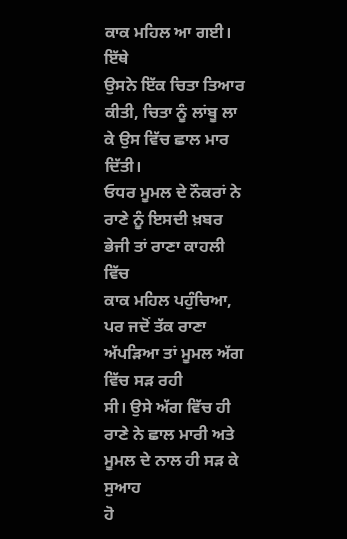ਕਾਕ ਮਹਿਲ ਆ ਗਈ। ਇੱਥੇ
ਉਸਨੇ ਇੱਕ ਚਿਤਾ ਤਿਆਰ ਕੀਤੀ, ਚਿਤਾ ਨੂੰ ਲਾਂਬੂ ਲਾ ਕੇ ਉਸ ਵਿੱਚ ਛਾਲ ਮਾਰ ਦਿੱਤੀ।
ਓਧਰ ਮੂਮਲ ਦੇ ਨੌਕਰਾਂ ਨੇ ਰਾਣੇ ਨੂੰ ਇਸਦੀ ਖ਼ਬਰ ਭੇਜੀ ਤਾਂ ਰਾਣਾ ਕਾਹਲੀ ਵਿੱਚ
ਕਾਕ ਮਹਿਲ ਪਹੁੰਚਿਆ, ਪਰ ਜਦੋਂ ਤੱਕ ਰਾਣਾ ਅੱਪੜਿਆ ਤਾਂ ਮੂਮਲ ਅੱਗ ਵਿੱਚ ਸੜ ਰਹੀ
ਸੀ। ਉਸੇ ਅੱਗ ਵਿੱਚ ਹੀ ਰਾਣੇ ਨੇ ਛਾਲ ਮਾਰੀ ਅਤੇ ਮੂਮਲ ਦੇ ਨਾਲ ਹੀ ਸੜ ਕੇ ਸੁਆਹ
ਹੋ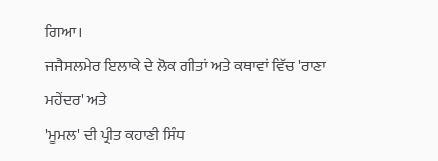ਗਿਆ।
ਜਜੈਸਲਮੇਰ ਇਲਾਕੇ ਦੇ ਲੋਕ ਗੀਤਾਂ ਅਤੇ ਕਥਾਵਾਂ ਵਿੱਚ 'ਰਾਣਾ ਮਹੇਂਦਰ' ਅਤੇ
'ਮੂਮਲ' ਦੀ ਪ੍ਰੀਤ ਕਹਾਣੀ ਸਿੰਧ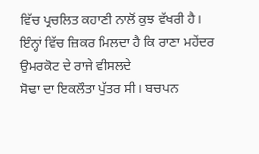ਵਿੱਚ ਪ੍ਰਚਲਿਤ ਕਹਾਣੀ ਨਾਲੋਂ ਕੁਝ ਵੱਖਰੀ ਹੈ।
ਇੰਨ੍ਹਾਂ ਵਿੱਚ ਜ਼ਿਕਰ ਮਿਲਦਾ ਹੈ ਕਿ ਰਾਣਾ ਮਹੇਂਦਰ ਉਮਰਕੋਟ ਦੇ ਰਾਜੇ ਵੀਸਲਦੇ
ਸੋਢਾ ਦਾ ਇਕਲੌਤਾ ਪੁੱਤਰ ਸੀ। ਬਚਪਨ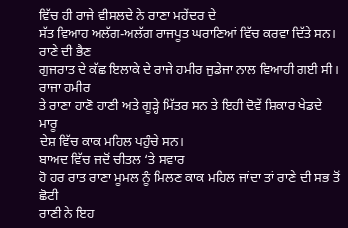ਵਿੱਚ ਹੀ ਰਾਜੇ ਵੀਸਲਦੇ ਨੇ ਰਾਣਾ ਮਹੇਂਦਰ ਦੇ
ਸੱਤ ਵਿਆਹ ਅਲੱਗ-ਅਲੱਗ ਰਾਜਪੂਤ ਘਰਾਣਿਆਂ ਵਿੱਚ ਕਰਵਾ ਦਿੱਤੇ ਸਨ। ਰਾਣੇ ਦੀ ਭੈਣ
ਗੁਜਰਾਤ ਦੇ ਕੱਛ ਇਲਾਕੇ ਦੇ ਰਾਜੇ ਹਮੀਰ ਜੁਡੇਜਾ ਨਾਲ ਵਿਆਹੀ ਗਈ ਸੀ। ਰਾਜਾ ਹਮੀਰ
ਤੇ ਰਾਣਾ ਹਾਣੋ ਹਾਣੀ ਅਤੇ ਗੂੜ੍ਹੇ ਮਿੱਤਰ ਸਨ ਤੇ ਇਹੀ ਦੋਵੇਂ ਸ਼ਿਕਾਰ ਖੇਡਦੇ ਮਾਰੂ
ਦੇਸ਼ ਵਿੱਚ ਕਾਕ ਮਹਿਲ ਪਹੁੰਚੇ ਸਨ।
ਬਾਅਦ ਵਿੱਚ ਜਦੋਂ ਚੀਤਲ ‘ਤੇ ਸਵਾਰ
ਹੋ ਹਰ ਰਾਤ ਰਾਣਾ ਮੂਮਲ ਨੂੰ ਮਿਲਣ ਕਾਕ ਮਹਿਲ ਜਾਂਦਾ ਤਾਂ ਰਾਣੇ ਦੀ ਸਭ ਤੋਂ ਛੋਟੀ
ਰਾਣੀ ਨੇ ਇਹ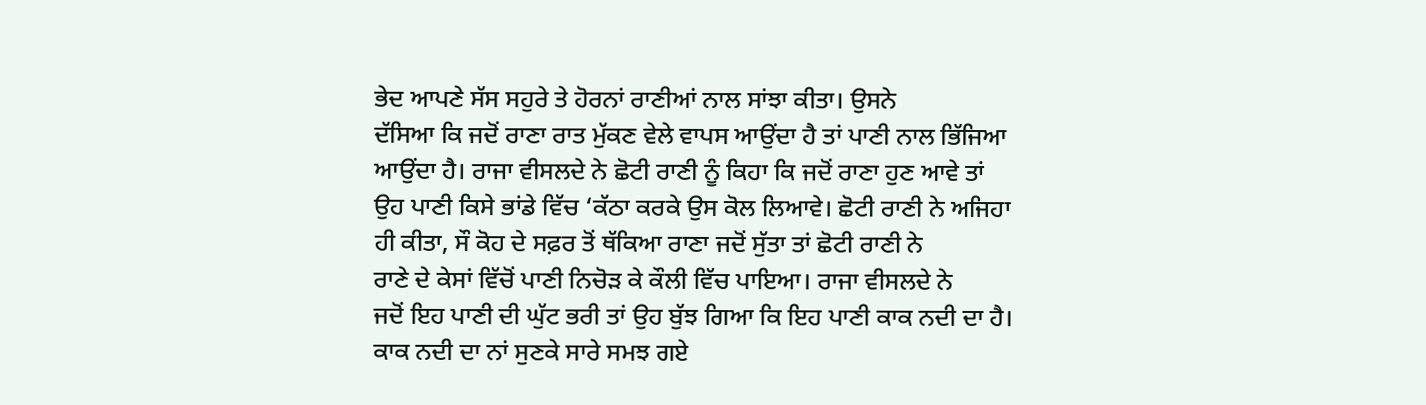ਭੇਦ ਆਪਣੇ ਸੱਸ ਸਹੁਰੇ ਤੇ ਹੋਰਨਾਂ ਰਾਣੀਆਂ ਨਾਲ ਸਾਂਝਾ ਕੀਤਾ। ਉਸਨੇ
ਦੱਸਿਆ ਕਿ ਜਦੋਂ ਰਾਣਾ ਰਾਤ ਮੁੱਕਣ ਵੇਲੇ ਵਾਪਸ ਆਉਂਦਾ ਹੈ ਤਾਂ ਪਾਣੀ ਨਾਲ ਭਿੱਜਿਆ
ਆਉਂਦਾ ਹੈ। ਰਾਜਾ ਵੀਸਲਦੇ ਨੇ ਛੋਟੀ ਰਾਣੀ ਨੂੰ ਕਿਹਾ ਕਿ ਜਦੋਂ ਰਾਣਾ ਹੁਣ ਆਵੇ ਤਾਂ
ਉਹ ਪਾਣੀ ਕਿਸੇ ਭਾਂਡੇ ਵਿੱਚ ‘ਕੱਠਾ ਕਰਕੇ ਉਸ ਕੋਲ ਲਿਆਵੇ। ਛੋਟੀ ਰਾਣੀ ਨੇ ਅਜਿਹਾ
ਹੀ ਕੀਤਾ, ਸੌ ਕੋਹ ਦੇ ਸਫ਼ਰ ਤੋਂ ਥੱਕਿਆ ਰਾਣਾ ਜਦੋਂ ਸੁੱਤਾ ਤਾਂ ਛੋਟੀ ਰਾਣੀ ਨੇ
ਰਾਣੇ ਦੇ ਕੇਸਾਂ ਵਿੱਚੋਂ ਪਾਣੀ ਨਿਚੋੜ ਕੇ ਕੌਲੀ ਵਿੱਚ ਪਾਇਆ। ਰਾਜਾ ਵੀਸਲਦੇ ਨੇ
ਜਦੋਂ ਇਹ ਪਾਣੀ ਦੀ ਘੁੱਟ ਭਰੀ ਤਾਂ ਉਹ ਬੁੱਝ ਗਿਆ ਕਿ ਇਹ ਪਾਣੀ ਕਾਕ ਨਦੀ ਦਾ ਹੈ।
ਕਾਕ ਨਦੀ ਦਾ ਨਾਂ ਸੁਣਕੇ ਸਾਰੇ ਸਮਝ ਗਏ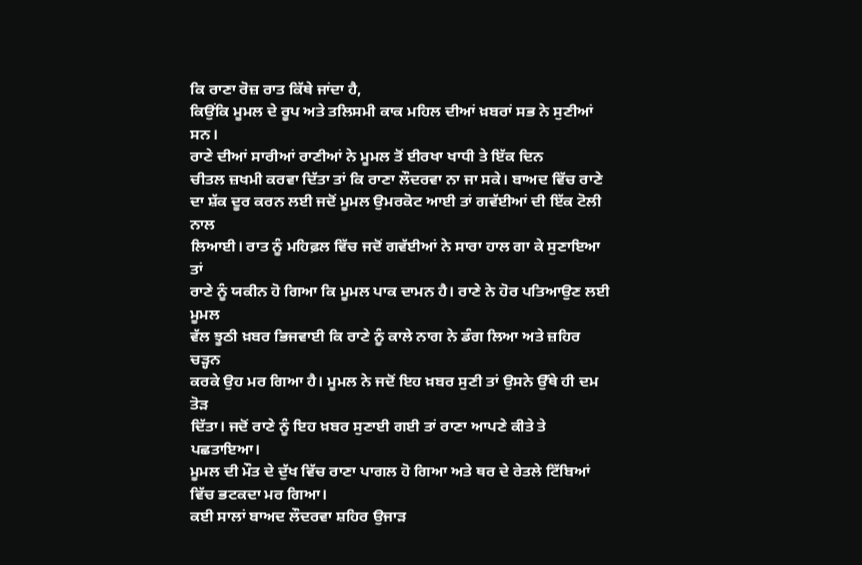ਕਿ ਰਾਣਾ ਰੋਜ਼ ਰਾਤ ਕਿੱਥੇ ਜਾਂਦਾ ਹੈ,
ਕਿਉਂਕਿ ਮੂਮਲ ਦੇ ਰੂਪ ਅਤੇ ਤਲਿਸਮੀ ਕਾਕ ਮਹਿਲ ਦੀਆਂ ਖ਼ਬਰਾਂ ਸਭ ਨੇ ਸੁਣੀਆਂ ਸਨ।
ਰਾਣੇ ਦੀਆਂ ਸਾਰੀਆਂ ਰਾਣੀਆਂ ਨੇ ਮੂਮਲ ਤੋਂ ਈਰਖਾ ਖਾਧੀ ਤੇ ਇੱਕ ਦਿਨ
ਚੀਤਲ ਜ਼ਖਮੀ ਕਰਵਾ ਦਿੱਤਾ ਤਾਂ ਕਿ ਰਾਣਾ ਲੌਦਰਵਾ ਨਾ ਜਾ ਸਕੇ। ਬਾਅਦ ਵਿੱਚ ਰਾਣੇ
ਦਾ ਸ਼ੱਕ ਦੂਰ ਕਰਨ ਲਈ ਜਦੋਂ ਮੂਮਲ ਉਮਰਕੋਟ ਆਈ ਤਾਂ ਗਵੱਈਆਂ ਦੀ ਇੱਕ ਟੋਲੀ ਨਾਲ
ਲਿਆਈ। ਰਾਤ ਨੂੰ ਮਹਿਫ਼ਲ ਵਿੱਚ ਜਦੋਂ ਗਵੱਈਆਂ ਨੇ ਸਾਰਾ ਹਾਲ ਗਾ ਕੇ ਸੁਣਾਇਆ ਤਾਂ
ਰਾਣੇ ਨੂੰ ਯਕੀਨ ਹੋ ਗਿਆ ਕਿ ਮੂਮਲ ਪਾਕ ਦਾਮਨ ਹੈ। ਰਾਣੇ ਨੇ ਹੋਰ ਪਤਿਆਉਣ ਲਈ ਮੂਮਲ
ਵੱਲ ਝੂਠੀ ਖ਼ਬਰ ਭਿਜਵਾਈ ਕਿ ਰਾਣੇ ਨੂੰ ਕਾਲੇ ਨਾਗ ਨੇ ਡੰਗ ਲਿਆ ਅਤੇ ਜ਼ਹਿਰ ਚੜ੍ਹਨ
ਕਰਕੇ ਉਹ ਮਰ ਗਿਆ ਹੈ। ਮੂਮਲ ਨੇ ਜਦੋਂ ਇਹ ਖ਼ਬਰ ਸੁਣੀ ਤਾਂ ਉਸਨੇ ਉੱਥੇ ਹੀ ਦਮ ਤੋੜ
ਦਿੱਤਾ। ਜਦੋਂ ਰਾਣੇ ਨੂੰ ਇਹ ਖ਼ਬਰ ਸੁਣਾਈ ਗਈ ਤਾਂ ਰਾਣਾ ਆਪਣੇ ਕੀਤੇ ਤੇ ਪਛਤਾਇਆ।
ਮੂਮਲ ਦੀ ਮੌਤ ਦੇ ਦੁੱਖ ਵਿੱਚ ਰਾਣਾ ਪਾਗਲ ਹੋ ਗਿਆ ਅਤੇ ਥਰ ਦੇ ਰੇਤਲੇ ਟਿੱਬਿਆਂ
ਵਿੱਚ ਭਟਕਦਾ ਮਰ ਗਿਆ।
ਕਈ ਸਾਲਾਂ ਬਾਅਦ ਲੌਦਰਵਾ ਸ਼ਹਿਰ ਉਜਾੜ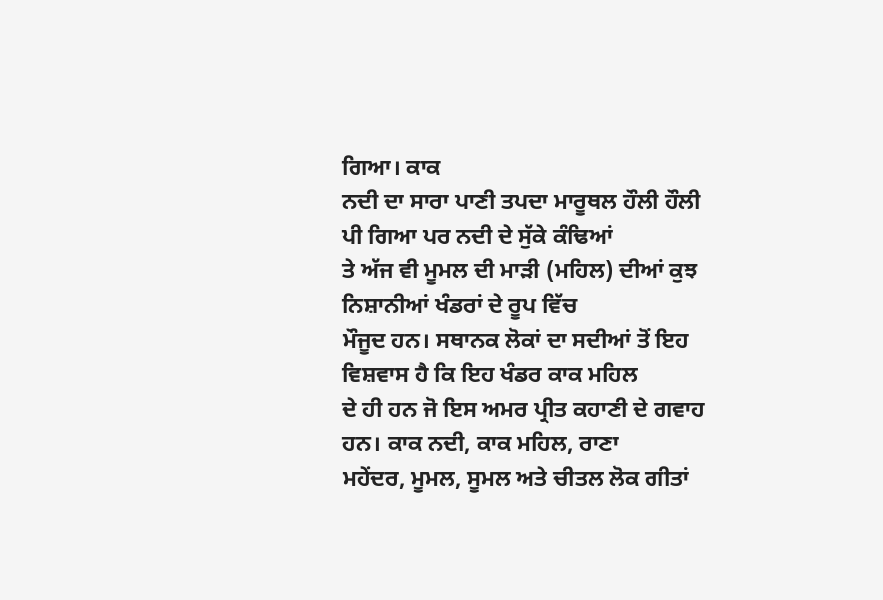ਗਿਆ। ਕਾਕ
ਨਦੀ ਦਾ ਸਾਰਾ ਪਾਣੀ ਤਪਦਾ ਮਾਰੂਥਲ ਹੌਲੀ ਹੌਲੀ ਪੀ ਗਿਆ ਪਰ ਨਦੀ ਦੇ ਸੁੱਕੇ ਕੰਢਿਆਂ
ਤੇ ਅੱਜ ਵੀ ਮੂਮਲ ਦੀ ਮਾੜੀ (ਮਹਿਲ) ਦੀਆਂ ਕੁਝ ਨਿਸ਼ਾਨੀਆਂ ਖੰਡਰਾਂ ਦੇ ਰੂਪ ਵਿੱਚ
ਮੌਜੂਦ ਹਨ। ਸਥਾਨਕ ਲੋਕਾਂ ਦਾ ਸਦੀਆਂ ਤੋਂ ਇਹ ਵਿਸ਼ਵਾਸ ਹੈ ਕਿ ਇਹ ਖੰਡਰ ਕਾਕ ਮਹਿਲ
ਦੇ ਹੀ ਹਨ ਜੋ ਇਸ ਅਮਰ ਪ੍ਰੀਤ ਕਹਾਣੀ ਦੇ ਗਵਾਹ ਹਨ। ਕਾਕ ਨਦੀ, ਕਾਕ ਮਹਿਲ, ਰਾਣਾ
ਮਹੇਂਦਰ, ਮੂਮਲ, ਸੂਮਲ ਅਤੇ ਚੀਤਲ ਲੋਕ ਗੀਤਾਂ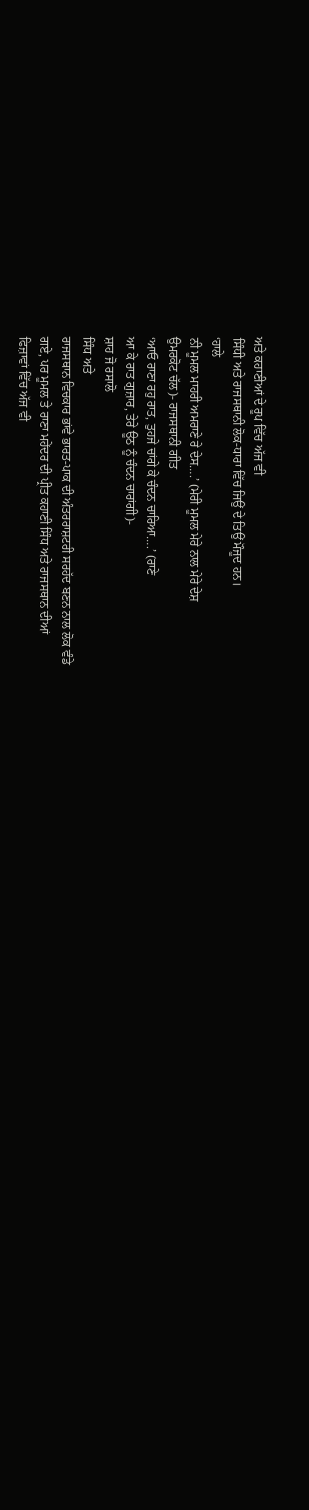ਅਤੇ ਕਹਾਣੀਆਂ ਦੇ ਰੂਪ ਵਿੱਚ ਅੱਜ ਵੀ
ਸਿੰਧੀ ਅਤੇ ਰਾਜਸਥਾਨੀ ਲੋਕ-ਧਾਰਾ ਵਿੱਚ ਜਿਉਂ ਦੇ ਤਿਉਂ ਮੌਜੂਦ ਹਨ।
‘ਹਾਲੇ
ਨੀ ਮੂਮਲ ਮਾਹਰੀ ਅਮਰਾਣੇ ਰੇ ਦੇਸ….’ (ਮੇਰੀ ਮੂਮਲ ਮੇਰੇ ਨਾਲ ਮੇਰੇ ਦੇਸ਼
ਉਮਰਕੋਟ ਚੱਲ)- ਰਾਜਸਥਾਨੀ ਗੀਤ
‘ਆਓ ਰਾਣਾ ਰਹੁ ਰਾਤ, ਤੁਹਜੇ ਚਾਂਗੇ ਕੇ ਚੰਦਨ ਚਾਰਿਆ….’ (ਰਾਣੇ
ਆ ਕੇ ਰਾਤ ਗੁਜ਼ਾਰ, ਤੇਰੇ ਊਠ ਨੂੰ ਚੰਦਨ ਚਾਰਾਂਗੀ)-
ਸ਼ਾਹ ਜੋ ਰਸਾਲੋ
ਸਿੰਧ ਅਤੇ
ਰਾਜਸਥਾਨ ਵਿਚਕਾਰ ਭਾਂਵੇ ਭਾਰਤ-ਪਾਕ ਦੀ ਅੰਤਰਰਾਸ਼ਟਰੀ ਸਰਹੱਦ ਬਣਨ ਨਾਲ ਲੋਕ ਵੰਡੇ
ਗਏ, ਪਰ ਮੂਮਲ ਤੇ ਰਾਣਾ ਮਹੇਂਦਰ ਦੀ ਪ੍ਰੀਤ ਕਹਾਣੀ ਸਿੰਧ ਅਤੇ ਰਾਜਸਥਾਨ ਦੀਆਂ
ਫਿਜ਼ਾਵਾਂ ਵਿੱਚ ਅੱਜ ਵੀ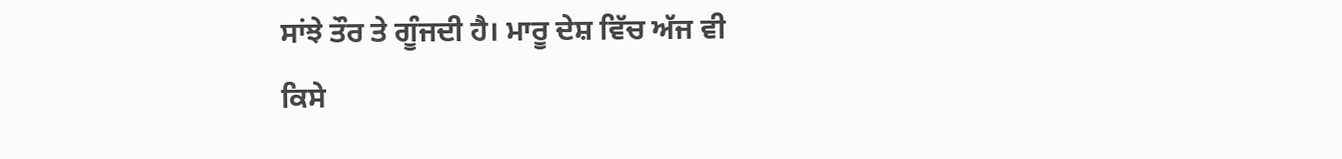ਸਾਂਝੇ ਤੌਰ ਤੇ ਗੂੰਜਦੀ ਹੈ। ਮਾਰੂ ਦੇਸ਼ ਵਿੱਚ ਅੱਜ ਵੀ
ਕਿਸੇ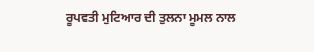ਰੂਪਵਤੀ ਮੁਟਿਆਰ ਦੀ ਤੁਲਨਾ ਮੂਮਲ ਨਾਲ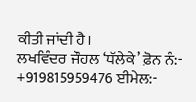ਕੀਤੀ ਜਾਂਦੀ ਹੈ।
ਲਖਵਿੰਦਰ ਜੌਹਲ ‘ਧੱਲੇਕੇ’ ਫ਼ੋਨ ਨੰ:-
+919815959476 ਈਮੇਲ:-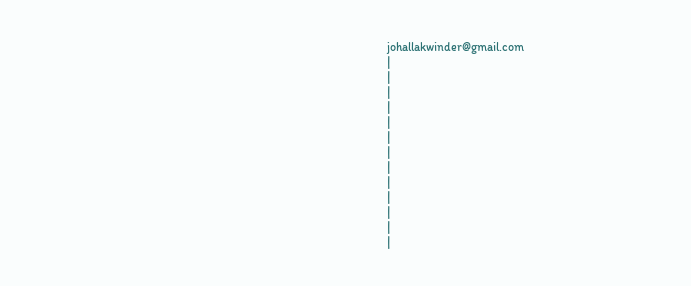johallakwinder@gmail.com
|
|
|
|
|
|
|
|
|
|
|
|
|